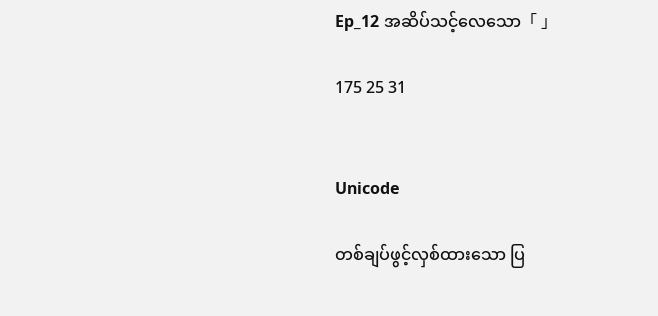Ep_12 အဆိပ်သင့်လေသော「 」

175 25 31


Unicode

တစ်ချပ်ဖွင့်လှစ်ထားသော ပြ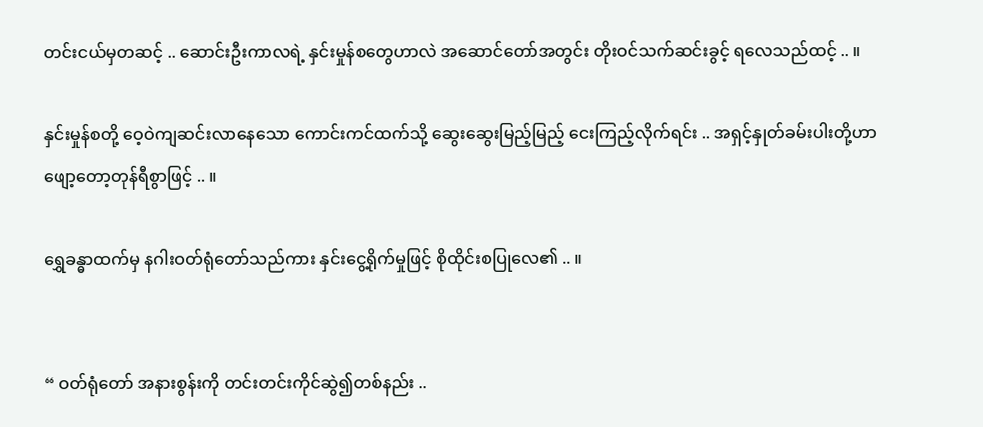တင်းငယ်မှတဆင့် .. ဆောင်းဦးကာလရဲ့ နှင်းမှုန်စတွေဟာလဲ အဆောင်တော်အတွင်း တိုးဝင်သက်ဆင်းခွင့် ရလေသည်ထင့် .. ။

နှင်းမှုန်စတို့ ဝေ့ဝဲကျဆင်းလာနေသော ကောင်းကင်ထက်သို့ ဆွေးဆွေးမြည့်မြည့် ငေးကြည့်လိုက်ရင်း .. အရှင့်နှုတ်ခမ်းပါးတို့ဟာ ဖျော့တော့တုန်ရီစွာဖြင့် .. ။

ရွှေခန္ဓာထက်မှ နဂါးဝတ်ရုံတော်သည်ကား နှင်းငွေ့ရိုက်မှုဖြင့် စိုထိုင်းစပြုလေ၏ .. ။


“ ဝတ်ရုံတော် အနားစွန်းကို တင်းတင်းကိုင်ဆွဲ၍တစ်နည်း ..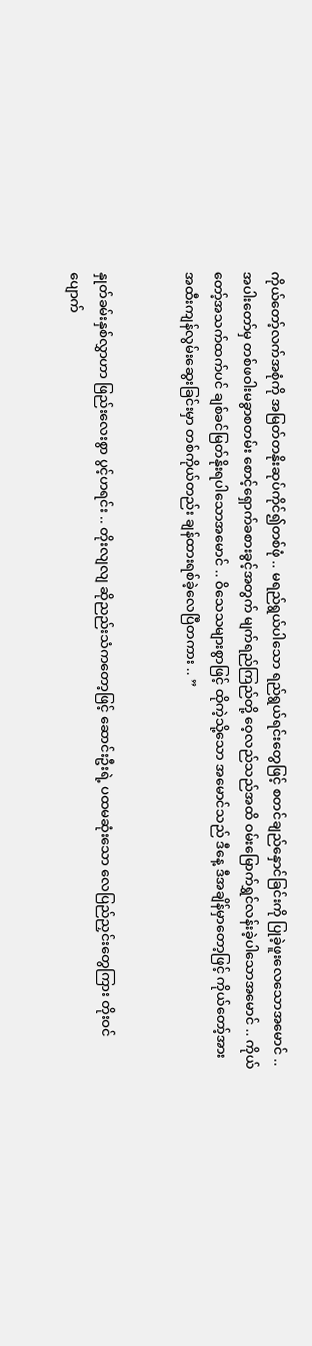ကိုယ်တော့်လက်အစုံကို အမြတ်တနိုးဆုပ်ကိုင်၍တစ်ဖုံ .. မရည်ရွယ်ပါသော ရည်ရွယ်ရင်းတွေဖြင့် စတင်ချည်နှောင်ခြင်းကို ပြုခဲ့ဖူးလေသောအမောင် .. အပါးတော်မှ တစ်ဖဝါးမခွာစတမ်း စောင့်ရှောက်ခစားခွင့်အတွက် မျက်ရည်ကြည်တို့ ဝေ့လည်သည်အထိ ဝမ်းမြောက်ရွှင်လန်းခဲ့ပါသောအမောင် .. ကိုယ်တော့်အသက်ထက်ပင် ချစ်ခင်မြတ်နိုးရ‌ပါသောအမောင် .. ဝိသေသများစွာဖြင့် ထိုကဲ့သို့သော အမောင်သည် ဒီနေ့ ဒီအချိန်မှာတော့ဖြင့် ကိုယ်တော့်အား အထီးကျန်လွမ်းဆွေးခြင်းမှာ တစ်ကိုယ်တည်း ချန်ထားရစ်ခဲ့လေပြီတကား .. ”


နှုတ်ခမ်းနှစ်လွှာဟာ ဖြည်းလေးစွာ ပွင့်ဟရင်း .. တိုးလျလျ ဆိုညည်းသံကတော့ဖြင့် ဆောင်းဦးရဲ့ ပထမဆုံးသော လေပြည်ညှင်းတွေကြား ‌တိုးဝင်ပျောက်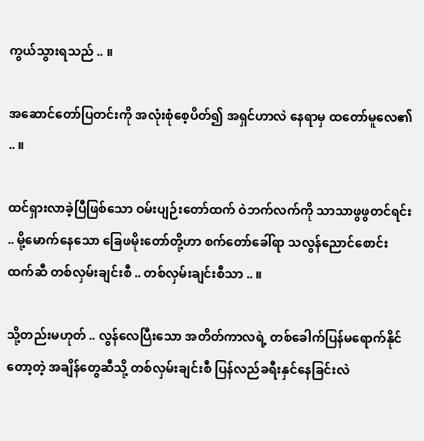ကွယ်သွားရသည် .. ။

အဆောင်တော်ပြတင်းကို အလုံးစုံစေ့ပိတ်၍ အရှင်ဟာလဲ နေရာမှ ထတော်မူလေ၏ .. ။

ထင်ရှားလာခဲ့ပြီဖြစ်သော ဝမ်းပျဉ်းတော်ထက် ဝဲဘက်လက်ကို သာသာဖွဖွတင်ရင်း .. မို့မောက်နေသော ခြေဖမိုးတော်တို့ဟာ စက်တော်ခေါ်ရာ သလွန်ညောင်‌စောင်းထက်ဆီ တစ်လှမ်းချင်းစီ .. တစ်လှမ်းချင်းစီသာ .. ။

သို့တည်းမဟုတ် .. လွန်လေပြီးသော အတိတ်ကာလရဲ့ တစ်ခေါက်ပြန်မရောက်နိုင်တော့တဲ့ အချိန်တွေဆီသို့ တစ်လှမ်းချင်းစီ ပြန်လည်ခရီးနှင်နေခြင်းလဲ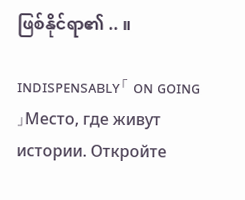ဖြစ်နိုင်ရာ၏ .. ။

ɪɴᴅɪsᴘᴇɴsᴀʙʟʏ「 ᴏɴ ɢᴏɪɴɢ 」Место, где живут истории. Откройте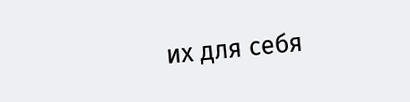их для себя